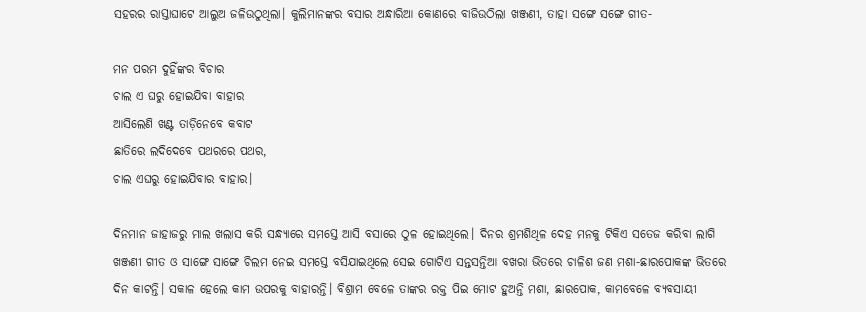ସହରର ରାସ୍ତାଘାଟେ ଆଲୁଅ ଜଳିଉଠୁଥିଲା। କୁଲିମାନଙ୍କର ବସାର ଅନ୍ଧାରିଆ କୋଣରେ ବାଜିଉଠିଲା ଖଞ୍ଜଣୀ, ତାହା ସଙ୍ଗେ ସଙ୍ଗେ ଗୀତ-

ମନ ପରମ ଦୁହିଁଙ୍କର ବିଚାର
ଚାଲ ଏ ଘରୁ ହୋଇଯିବା ବାହାର
ଆସିଲେଣି ଖଣ୍ଟ ତାଡ଼ିନେବେ କବାଟ
ଛାତିରେ ଲଦିଦେବେ ପଥରରେ ପଥର,
ଚାଲ ଏଘରୁ ହୋଇଯିବାର ବାହାର।

ଦିନମାନ ଜାହାଜରୁ ମାଲ ଖଲାସ କରି ସନ୍ଧ୍ୟାରେ ସମସ୍ତେ ଆସି ବସାରେ ଠୁଳ ହୋଇଥିଲେ। ଦିନର ଶ୍ରମଶିଥିଳ ଦେହ ମନକୁ ଟିକିଏ ସତେଜ କରିବା ଲାଗି ଖଞ୍ଜଣୀ ଗୀତ ଓ ସାଙ୍ଗେ ସାଙ୍ଗେ ଚିଲମ ନେଇ ସମସ୍ତେ ବସିଯାଇଥିଲେ ସେଇ ଗୋଟିଏ ସନ୍ତସନ୍ତିଆ ବଖରା ଭିତରେ ଚାଳିଶ ଜଣ ମଶା-ଛାରପୋକଙ୍କ ଭିତରେ ଦିନ କାଟନ୍ତି। ସକାଳ ହେଲେ କାମ ଉପରକୁ ବାହାରନ୍ତି। ବିଶ୍ରାମ ବେଳେ ତାଙ୍କର ରକ୍ତ ପିଇ ମୋଟ ହୁଅନ୍ତି ମଶା, ଛାରପୋକ, କାମବେଳେ ବ୍ୟବସାୟୀ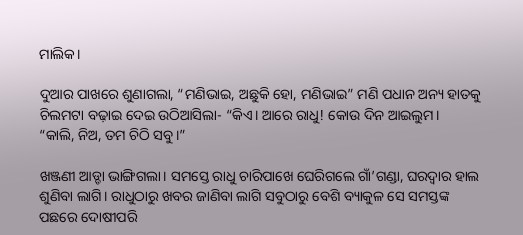ମାଲିକ।

ଦୁଆର ପାଖରେ ଶୁଣାଗଲା, “ମଣିଭାଇ, ଅଛୁକି ହୋ, ମଣିଭାଇ” ମଣି ପଧାନ ଅନ୍ୟ ହାତକୁ ଚିଲମଟା ବଢ଼ାଇ ଦେଇ ଉଠିଆସିଲା- “କିଏ। ଆରେ ରାଧୁ! କୋଉ ଦିନ ଆଇଲୁମ।
“କାଲି, ନିଅ, ତମ ଚିଠି ସବୁ।”

ଖଞ୍ଜଣୀ ଆଡ୍ଡା ଭାଙ୍ଗିଗଲା। ସମସ୍ତେ ରାଧୁ ଚାରିପାଖେ ଘେରିଗଲେ ଗାଁ’ଗଣ୍ଡା, ଘରଦ୍ୱାର ହାଲ ଶୁଣିବା ଲାଗି। ରାଧୁଠାରୁ ଖବର ଜାଣିବା ଲାଗି ସବୁଠାରୁ ବେଶି ବ୍ୟାକୁଳ ସେ ସମସ୍ତଙ୍କ ପଛରେ ଦୋଷୀପରି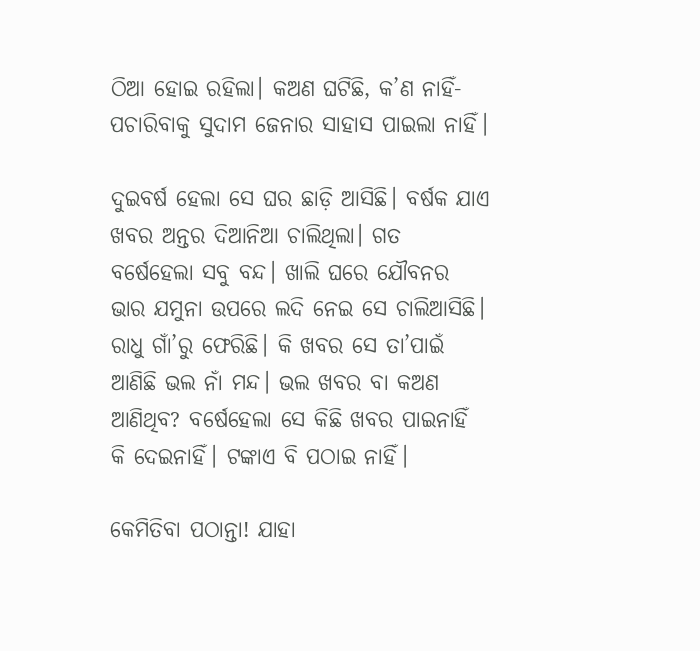ଠିଆ ହୋଇ ରହିଲା। କଅଣ ଘଟିଛି, କ’ଣ ନାହିଁ- ପଚାରିବାକୁ ସୁଦାମ ଜେନାର ସାହାସ ପାଇଲା ନାହିଁ।

ଦୁଇବର୍ଷ ହେଲା ସେ ଘର ଛାଡ଼ି ଆସିଛି। ବର୍ଷକ ଯାଏ ଖବର ଅନ୍ତର ଦିଆନିଆ ଚାଲିଥିଲା। ଗତ ବର୍ଷେହେଲା ସବୁ ବନ୍ଦ। ଖାଲି ଘରେ ଯୌବନର ଭାର ଯମୁନା ଉପରେ ଲଦି ନେଇ ସେ ଚାଲିଆସିଛି। ରାଧୁ ଗାଁ’ରୁ ଫେରିଛି। କି ଖବର ସେ ତା’ପାଇଁ ଆଣିଛି ଭଲ ନାଁ ମନ୍ଦ। ଭଲ ଖବର ବା କଅଣ ଆଣିଥିବ? ବର୍ଷେହେଲା ସେ କିଛି ଖବର ପାଇନାହିଁ କି ଦେଇନାହିଁ। ଟଙ୍କାଏ ବି ପଠାଇ ନାହିଁ।

କେମିତିବା ପଠାନ୍ତା! ଯାହା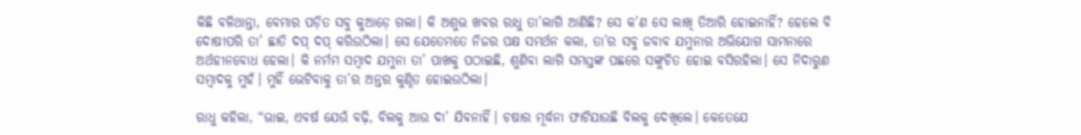କିଛି ବଳିଥାନ୍ତା, ବେମାର ପଡ଼ିତ ସବୁ କୁଆଡ଼େ ଗଲା। କି ଅଶୁଭ ଖବର ରାଧୁ ତା’ଲାଗି ଆଣିଛି? ସେ କ’ଣ ସେ ଲାଖି ତିଆରି ହୋଇନାହିଁ? ହେଲେ ବି ଦୋଷୀପରି ତା’ ଛାତି ଦପ୍‌ ଦପ୍‌ କରିଉଠିଲା। ସେ ଯେତେମତେ ନିଜର ପକ୍ଷ ସମର୍ଥନ କଲା, ତା’ର ସବୁ ଜବାବ ଯମୁନାର ଅଭିଯୋଗ ସାମନାରେ ଅର୍ଥହୀନବୋଧ ହେଲା। କି ନର୍ମମ ସମ୍ୱାଦ ଯମୁନା ତା’ ପାଖକୁ ପଠାଇଛି, ଶୁଣିବା ଲାଗି ସମସ୍ତଙ୍କ ପଛରେ ସଙ୍କୁଚିତ ହୋଇ ବସିରହିଲା। ସେ ନିଦାରୁଣ ସମ୍ୱାଦକୁ ମୁହଁ। ମୁହିଁ ଭେଟିବାକୁ ତା’ର ଅନ୍ତର କୁଣ୍ଠିତ ହୋଇଉଠିଲା।

ରାଧୁ କହିଲା, “ଭାଇ, ଏବର୍ଷ ଯେଉଁ ବଢ଼ି, ବିଲକୁ ଆଉ ଦା’ ଯିବନାହିଁ। ଚଷାର ମୂର୍ଦ୍ଧନା ଫାଟିଯାଉଛି ବିଲକୁ ଦେଖିଲେ। କେତେଯେ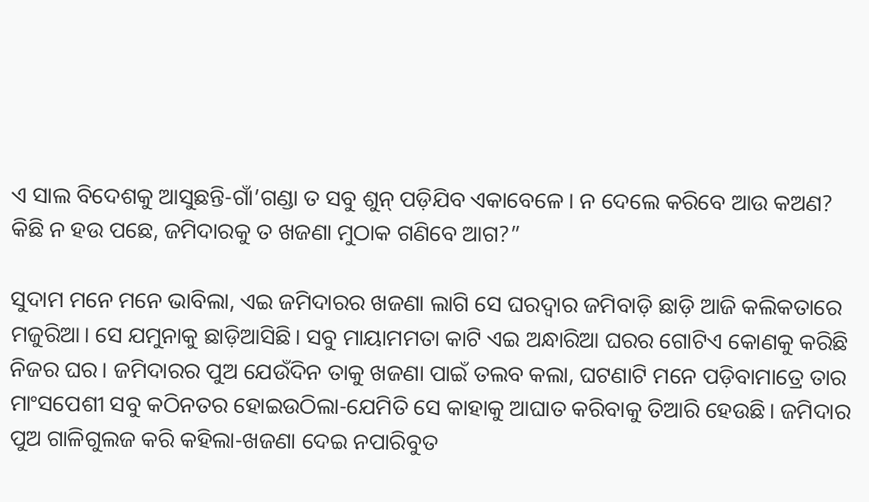ଏ ସାଲ ବିଦେଶକୁ ଆସୁଛନ୍ତି-ଗାଁ’ଗଣ୍ଡା ତ ସବୁ ଶୁନ୍‌ ପଡ଼ିଯିବ ଏକାବେଳେ। ନ ଦେଲେ କରିବେ ଆଉ କଅଣ? କିଛି ନ ହଉ ପଛେ, ଜମିଦାରକୁ ତ ଖଜଣା ମୁଠାକ ଗଣିବେ ଆଗ?”

ସୁଦାମ ମନେ ମନେ ଭାବିଲା, ଏଇ ଜମିଦାରର ଖଜଣା ଲାଗି ସେ ଘରଦ୍ୱାର ଜମିବାଡ଼ି ଛାଡ଼ି ଆଜି କଲିକତାରେ ମଜୁରିଆ। ସେ ଯମୁନାକୁ ଛାଡ଼ିଆସିଛି। ସବୁ ମାୟାମମତା କାଟି ଏଇ ଅନ୍ଧାରିଆ ଘରର ଗୋଟିଏ କୋଣକୁ କରିଛି ନିଜର ଘର। ଜମିଦାରର ପୁଅ ଯେଉଁଦିନ ତାକୁ ଖଜଣା ପାଇଁ ତଲବ କଲା, ଘଟଣାଟି ମନେ ପଡ଼ିବାମାତ୍ରେ ତାର ମାଂସପେଶୀ ସବୁ କଠିନତର ହୋଇଉଠିଲା-ଯେମିତି ସେ କାହାକୁ ଆଘାତ କରିବାକୁ ତିଆରି ହେଉଛି। ଜମିଦାର ପୁଅ ଗାଳିଗୁଲଜ କରି କହିଲା-ଖଜଣା ଦେଇ ନପାରିବୁତ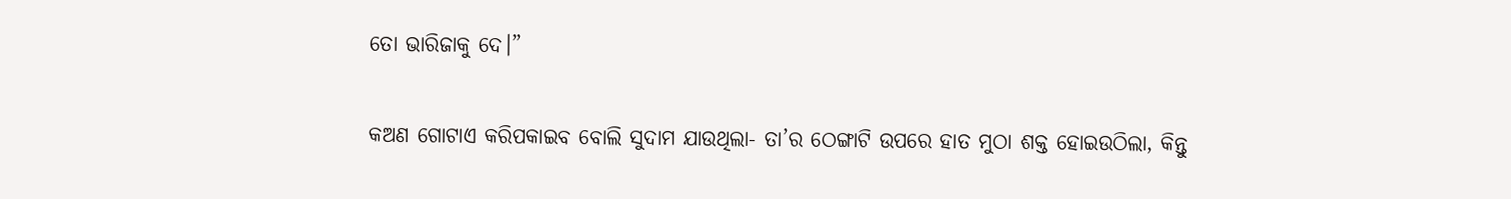ତୋ ଭାରିଜାକୁ ଦେ।”

କଅଣ ଗୋଟାଏ କରିପକାଇବ ବୋଲି ସୁଦାମ ଯାଉଥିଲା- ତା’ର ଠେଙ୍ଗାଟି ଉପରେ ହାତ ମୁଠା ଶକ୍ତ ହୋଇଉଠିଲା, କିନ୍ତୁ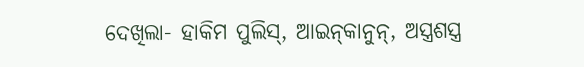ଦେଖିଲା- ହାକିମ ପୁଲିସ୍‌, ଆଇନ୍‌କାନୁନ୍‌, ଅସ୍ତ୍ରଶସ୍ତ୍ର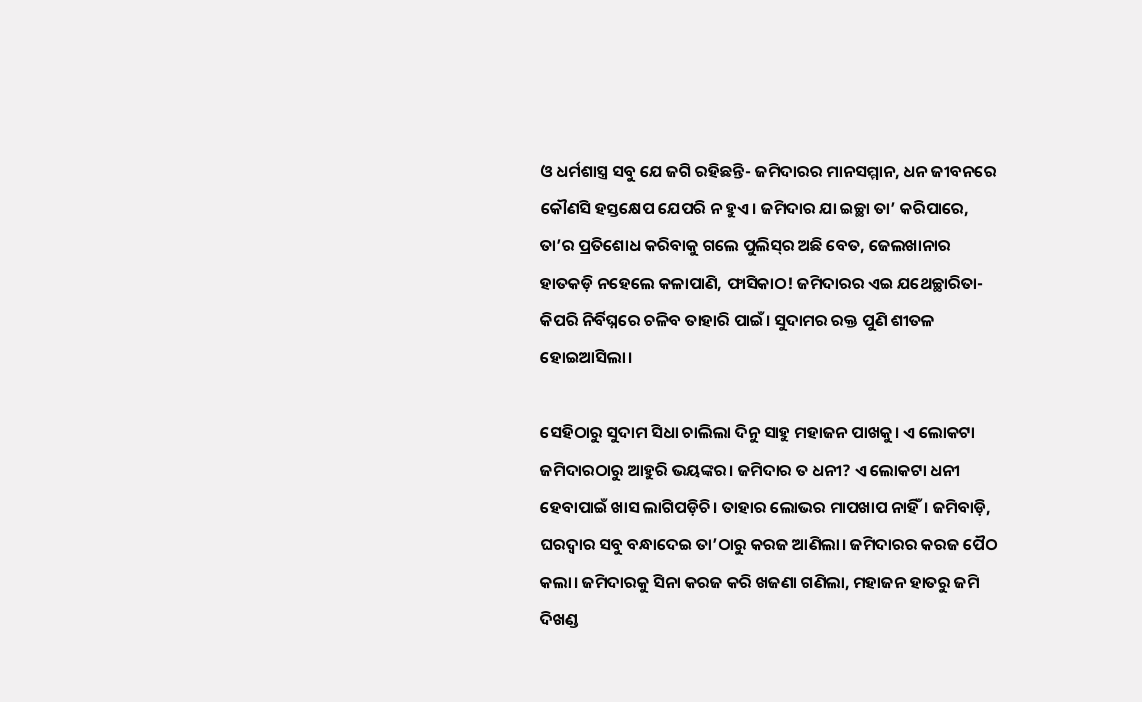ଓ ଧର୍ମଶାସ୍ତ୍ର ସବୁ ଯେ ଜଗି ରହିଛନ୍ତି- ଜମିଦାରର ମାନସମ୍ମାନ, ଧନ ଜୀବନରେ କୌଣସି ହସ୍ତକ୍ଷେପ ଯେପରି ନ ହୁଏ। ଜମିଦାର ଯା ଇଚ୍ଛା ତା’ କରିପାରେ, ତା’ର ପ୍ରତିଶୋଧ କରିବାକୁ ଗଲେ ପୁଲିସ୍‌ର ଅଛି ବେତ, ଜେଲଖାନାର ହାତକଡ଼ି ନହେଲେ କଳାପାଣି, ଫାସିକାଠ! ଜମିଦାରର ଏଇ ଯଥେଚ୍ଛାରିତା- କିପରି ନିର୍ବିଘ୍ନରେ ଚଳିବ ତାହାରି ପାଇଁ। ସୁଦାମର ରକ୍ତ ପୁଣି ଶୀତଳ ହୋଇଆସିଲା।

ସେହିଠାରୁ ସୁଦାମ ସିଧା ଚାଲିଲା ଦିନୁ ସାହୁ ମହାଜନ ପାଖକୁ। ଏ ଲୋକଟା ଜମିଦାରଠାରୁ ଆହୁରି ଭୟଙ୍କର। ଜମିଦାର ତ ଧନୀ? ଏ ଲୋକଟା ଧନୀ ହେବାପାଇଁ ଖାସ ଲାଗିପଡ଼ିଚି। ତାହାର ଲୋଭର ମାପଖାପ ନାହିଁ। ଜମିବାଡ଼ି, ଘରଦ୍ୱାର ସବୁ ବନ୍ଧାଦେଇ ତା’ଠାରୁ କରଜ ଆଣିଲା। ଜମିଦାରର କରଜ ପୈଠ କଲା। ଜମିଦାରକୁ ସିନା କରଜ କରି ଖଜଣା ଗଣିଲା, ମହାଜନ ହାତରୁ ଜମି ଦିଖଣ୍ଡ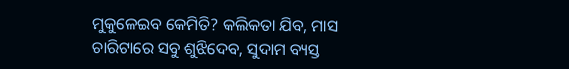ମୁକୁଳେଇବ କେମିତି? କଲିକତା ଯିବ, ମାସ ଚାରିଟାରେ ସବୁ ଶୁଝିଦେବ, ସୁଦାମ ବ୍ୟସ୍ତ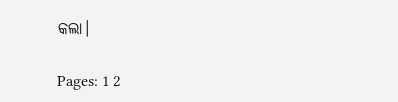କଲା।

Pages: 1 2